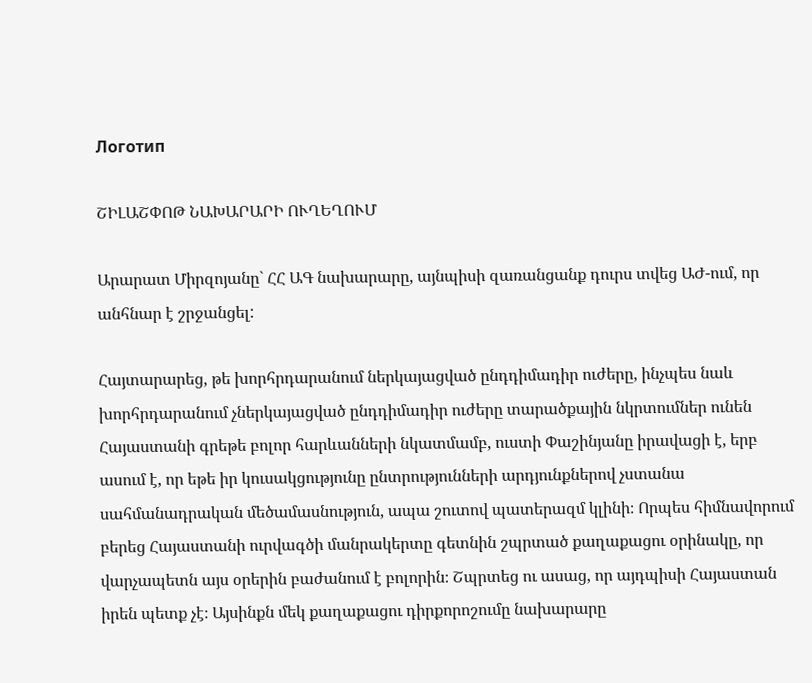Логотип

ՇԻԼԱՇՓՈԹ ՆԱԽԱՐԱՐԻ ՈՒՂԵՂՈՒՄ

Արարատ Միրզոյանը` ՀՀ ԱԳ նախարարը, այնպիսի զառանցանք դուրս տվեց ԱԺ-ում, որ անհնար է շրջանցել:

Հայտարարեց, թե խորհրդարանում ներկայացված ընդդիմադիր ուժերը, ինչպես նաև խորհրդարանում չներկայացված ընդդիմադիր ուժերը տարածքային նկրտումներ ունեն Հայաստանի գրեթե բոլոր հարևանների նկատմամբ, ուստի Փաշինյանը իրավացի է, երբ ասում է, որ եթե իր կուսակցությունը ընտրությունների արդյունքներով չստանա սահմանադրական մեծամասնություն, ապա շուտով պատերազմ կլինի։ Որպես հիմնավորում բերեց Հայաստանի ուրվագծի մանրակերտը գետնին շպրտած քաղաքացու օրինակը, որ վարչապետն այս օրերին բաժանում է բոլորին։ Շպրտեց ու ասաց, որ այդպիսի Հայաստան իրեն պետք չէ։ Այսինքն մեկ քաղաքացու դիրքորոշումը նախարարը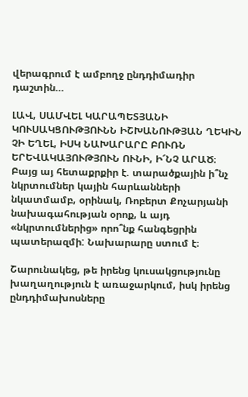վերագրում է ամբողջ ընդդիմադիր դաշտին…

ԼԱՎ, ՍԱՄՎԵԼ ԿԱՐԱՊԵՏՅԱՆԻ ԿՈՒՍԱԿՑՈՒԹՅՈՒՆՆ ԻՇԽԱՆՈՒԹՅԱՆ ՂԵԿԻՆ ՉԻ ԵՂԵԼ, ԻՍԿ ՆԱԽԱՐԱՐԸ ԲՈՒՌՆ ԵՐԵՎԱԿԱՅՈՒԹՅՈՒՆ ՈՒՆԻ, Ի՜ՆՉ ԱՐԱԾ։ Բայց այ հետաքրքիր է. տարածքային ի՞նչ նկրտումներ կային հարևանների նկատմամբ, օրինակ, Ռոբերտ Քոչարյանի նախագահության օրոք, և այդ «նկրտումներից» որո՞նք հանգեցրին պատերազմի: Նախարարը ստում է։

Շարունակեց, թե իրենց կուսակցությունը խաղաղություն է առաջարկում, իսկ իրենց ընդդիմախոսները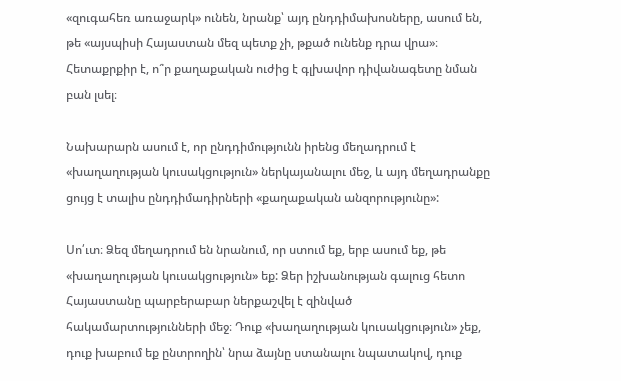«զուգահեռ առաջարկ» ունեն, նրանք՝ այդ ընդդիմախոսները, ասում են, թե «այսպիսի Հայաստան մեզ պետք չի, թքած ունենք դրա վրա»։ Հետաքրքիր է, ո՞ր քաղաքական ուժից է գլխավոր դիվանագետը նման բան լսել։

Նախարարն ասում է, որ ընդդիմությունն իրենց մեղադրում է «խաղաղության կուսակցություն» ներկայանալու մեջ, և այդ մեղադրանքը ցույց է տալիս ընդդիմադիրների «քաղաքական անզորությունը»:

Սո՛ւտ։ Ձեզ մեղադրում են նրանում, որ ստում եք, երբ ասում եք, թե «խաղաղության կուսակցություն» եք: Ձեր իշխանության գալուց հետո Հայաստանը պարբերաբար ներքաշվել է զինված հակամարտությունների մեջ։ Դուք «խաղաղության կուսակցություն» չեք, դուք խաբում եք ընտրողին՝ նրա ձայնը ստանալու նպատակով, դուք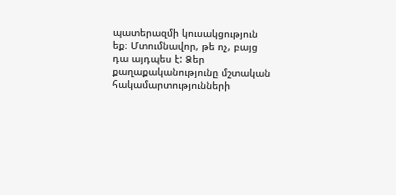պատերազմի կուսակցություն եք։ Մտումնավոր, թե ոչ, բայց դա այդպես է: Ձեր քաղաքականությունը մշտական հակամարտությունների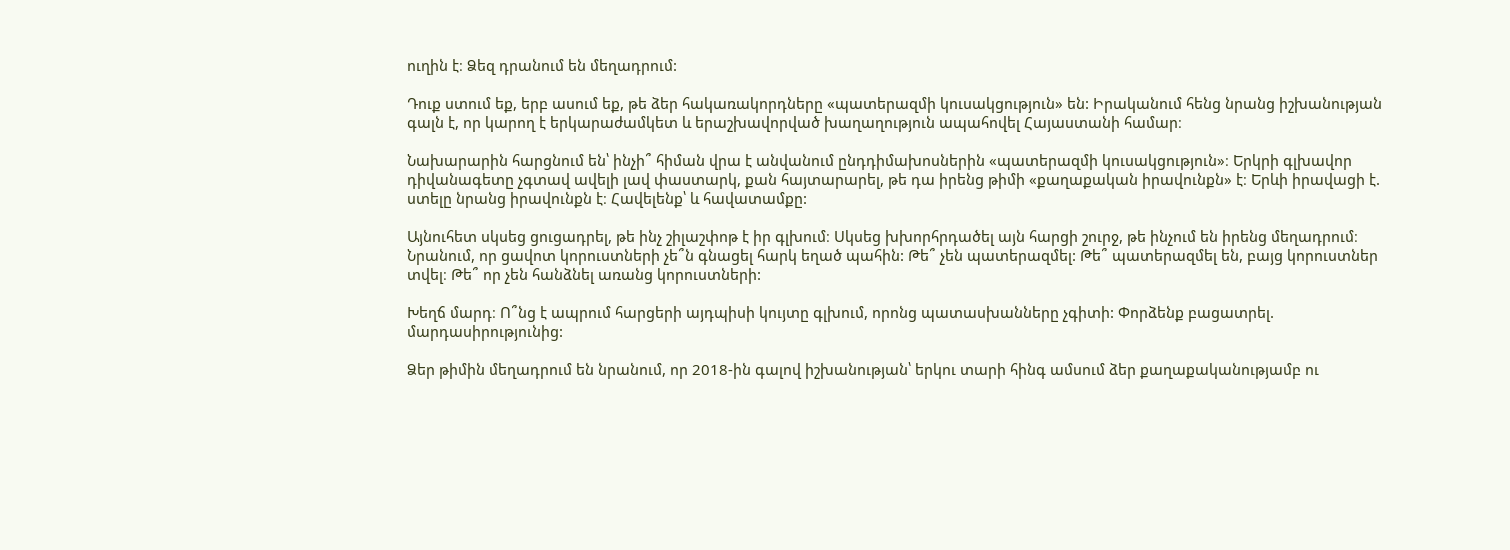ուղին է։ Ձեզ դրանում են մեղադրում:

Դուք ստում եք, երբ ասում եք, թե ձեր հակառակորդները «պատերազմի կուսակցություն» են: Իրականում հենց նրանց իշխանության գալն է, որ կարող է երկարաժամկետ և երաշխավորված խաղաղություն ապահովել Հայաստանի համար։

Նախարարին հարցնում են՝ ինչի՞ հիման վրա է անվանում ընդդիմախոսներին «պատերազմի կուսակցություն»։ Երկրի գլխավոր դիվանագետը չգտավ ավելի լավ փաստարկ, քան հայտարարել, թե դա իրենց թիմի «քաղաքական իրավունքն» է։ Երևի իրավացի է. ստելը նրանց իրավունքն է։ Հավելենք՝ և հավատամքը:

Այնուհետ սկսեց ցուցադրել, թե ինչ շիլաշփոթ է իր գլխում։ Սկսեց խխորհրդածել այն հարցի շուրջ, թե ինչում են իրենց մեղադրում։ Նրանում, որ ցավոտ կորուստների չե՞ն գնացել հարկ եղած պահին: Թե՞ չեն պատերազմել: Թե՞ պատերազմել են, բայց կորուստներ տվել։ Թե՞ որ չեն հանձնել առանց կորուստների:

Խեղճ մարդ։ Ո՞նց է ապրում հարցերի այդպիսի կույտը գլխում, որոնց պատասխանները չգիտի: Փորձենք բացատրել. մարդասիրությունից:

Ձեր թիմին մեղադրում են նրանում, որ 2018-ին գալով իշխանության՝ երկու տարի հինգ ամսում ձեր քաղաքականությամբ ու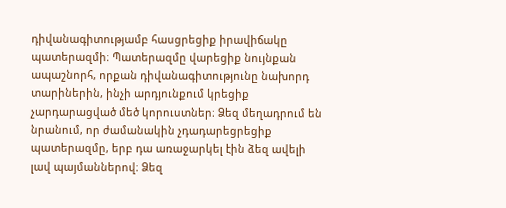դիվանագիտությամբ հասցրեցիք իրավիճակը պատերազմի։ Պատերազմը վարեցիք նույնքան ապաշնորհ, որքան դիվանագիտությունը նախորդ տարիներին, ինչի արդյունքում կրեցիք չարդարացված մեծ կորուստներ։ Ձեզ մեղադրում են նրանում, որ ժամանակին չդադարեցրեցիք պատերազմը, երբ դա առաջարկել էին ձեզ ավելի լավ պայմաններով։ Ձեզ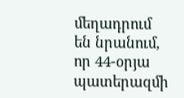մեղադրում են նրանում, որ 44-օրյա պատերազմի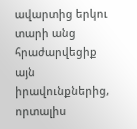ավարտից երկու տարի անց հրաժարվեցիք այն իրավունքներից, որտալիս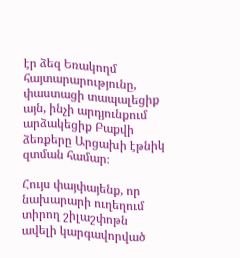էր ձեզ Եռակողմ հայտարարությունը, փաստացի տապալեցիք այն, ինչի արդյունքում արձակեցիք Բաքվի ձեռքերը Արցախի էթնիկ զտման համար։

Հույս փայփայենք, որ նախարարի ուղեղում տիրող շիլաշփոթն ավելի կարգավորված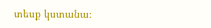տեսք կստանա։